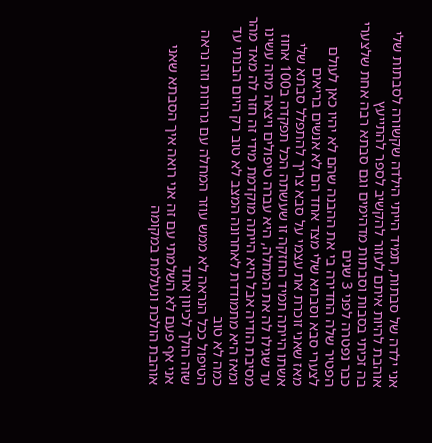אני ילדה של סבתות, תמיד הייתי הילדה שקשורה לסבתות שלי אוהבת להיות איתם לעזור להקשיב לספר להתייעץ
בה זכיתי בסבות וסבתות מדהימים וגם סבתא רבה אחת שלצערי כבר נפטרה לפני 3 שנים
הפטיר שלה החדירה בי את ההבנה שהם לא יהיו כאן לעולם
לצערי סבא וסבתא שלי מצד אחד הם לא אנשים בריאים
מאז שאני זוכרת את עצמי על סבא צריך להתפלל סבתא שלי אשתו הייתה תמיד החזקה זו שעשתה הכל תפקדה ב100 אחוז
עד שגילו לה את המחלה, היא עברה טיפולים ויצאה מיזה עשינו מסיבת הודיה אבל היא הייתה מוקדמת מידי זה חזר לה מאד מהר ומאז היא מתמודדת לאחרונה המצב לא טוב רק היום הבנתי עד כמה לא טוב
הטיפול ככל הנראה לא ממש עוזר המחלה עם גרורות וזה נראה שזה הולך לכיוון אחד
אני אף פעם לא השלמתי עם זה אני רואה איך הסבתא שאני אוהבת הולכת ונעלמת במקומה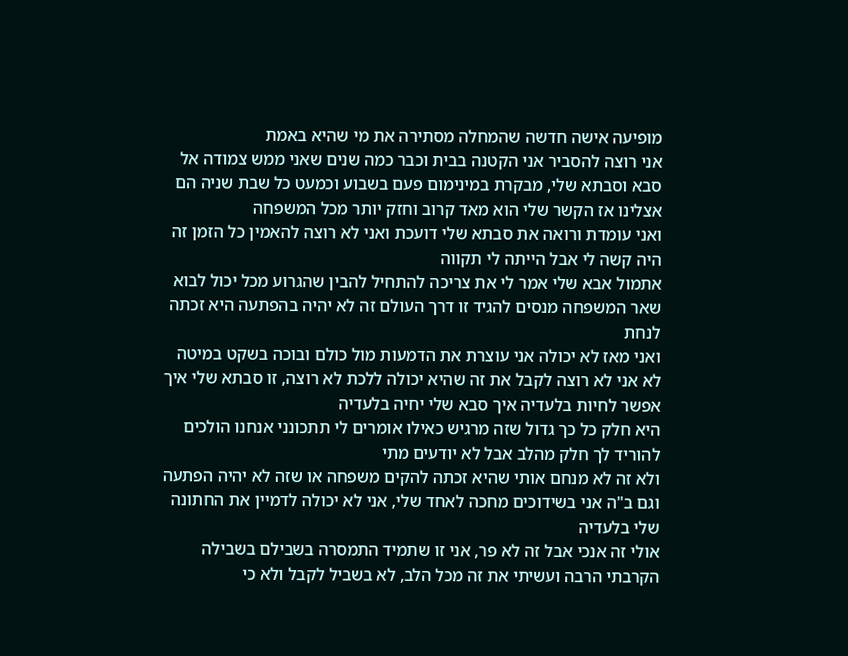מופיעה אישה חדשה שהמחלה מסתירה את מי שהיא באמת
אני רוצה להסביר אני הקטנה בבית וכבר כמה שנים שאני ממש צמודה אל סבא וסבתא שלי, מבקרת במינימום פעם בשבוע וכמעט כל שבת שניה הם אצלינו אז הקשר שלי הוא מאד קרוב וחזק יותר מכל המשפחה
ואני עומדת ורואה את סבתא שלי דועכת ואני לא רוצה להאמין כל הזמן זה היה קשה לי אבל הייתה לי תקווה
אתמול אבא שלי אמר לי את צריכה להתחיל להבין שהגרוע מכל יכול לבוא שאר המשפחה מנסים להגיד זו דרך העולם זה לא יהיה בהפתעה היא זכתה לנחת
ואני מאז לא יכולה אני עוצרת את הדמעות מול כולם ובוכה בשקט במיטה
לא אני לא רוצה לקבל את זה שהיא יכולה ללכת לא רוצה, זו סבתא שלי איך אפשר לחיות בלעדיה איך סבא שלי יחיה בלעדיה
היא חלק כל כך גדול שזה מרגיש כאילו אומרים לי תתכונני אנחנו הולכים להוריד לך חלק מהלב אבל לא יודעים מתי
ולא זה לא מנחם אותי שהיא זכתה להקים משפחה או שזה לא יהיה הפתעה
וגם ב"ה אני בשידוכים מחכה לאחד שלי, אני לא יכולה לדמיין את החתונה שלי בלעדיה
אולי זה אנכי אבל זה לא פר, אני זו שתמיד התמסרה בשבילם בשבילה הקרבתי הרבה ועשיתי את זה מכל הלב, לא בשביל לקבל ולא כי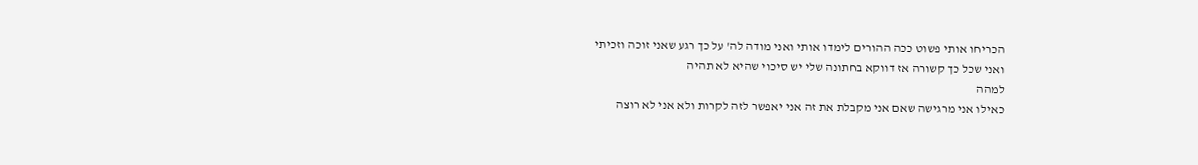הכריחו אותי פשוט ככה ההורים לימדו אותי ואני מודה לה' על כך רגע שאני זוכה וזכיתי
ואני שכל כך קשורה אז דווקא בחתונה שלי יש סיכוי שהיא לא תהיה
למהה
כאילו אני מרגישה שאם אני מקבלת את זה אני יאפשר לזה לקרות ולא אני לא רוצה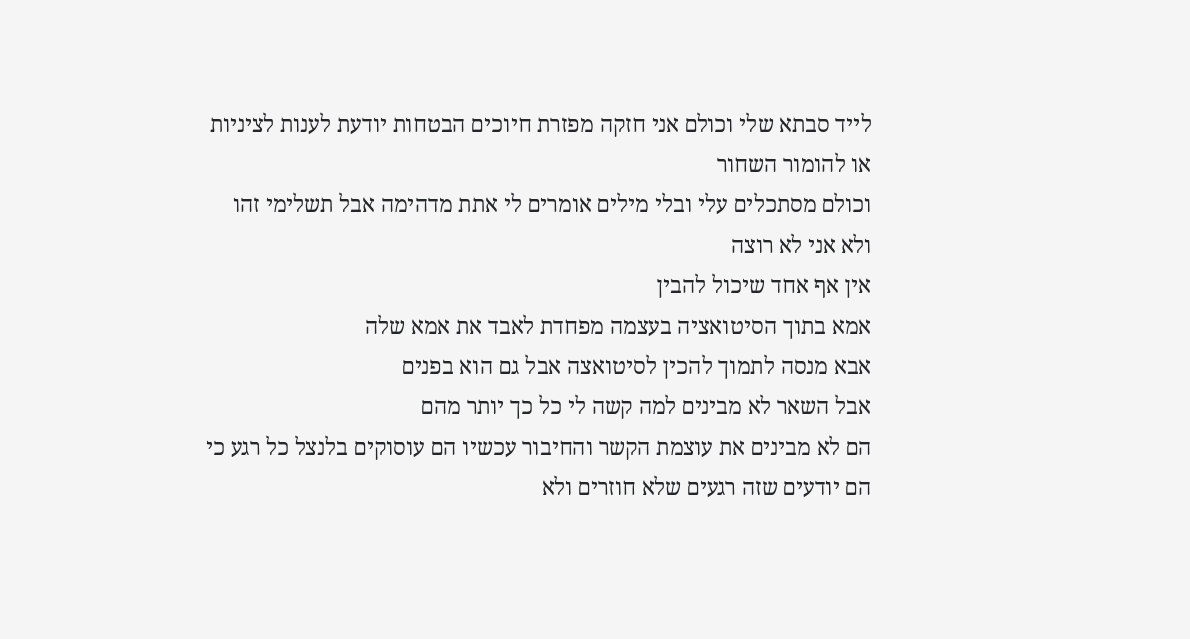לייד סבתא שלי וכולם אני חזקה מפזרת חיוכים הבטחות יודעת לענות לציניות או להומור השחור
וכולם מסתכלים עלי ובלי מילים אומרים לי אתת מדהימה אבל תשלימי זהו
ולא אני לא רוצה
אין אף אחד שיכול להבין
אמא בתוך הסיטואציה בעצמה מפחדת לאבד את אמא שלה
אבא מנסה לתמוך להכין לסיטואצה אבל גם הוא בפנים
אבל השאר לא מבינים למה קשה לי כל כך יותר מהם
הם לא מבינים את עוצמת הקשר והחיבור עכשיו הם עוסוקים בלנצל כל רגע כי הם יודעים שזה רגעים שלא חוזרים ולא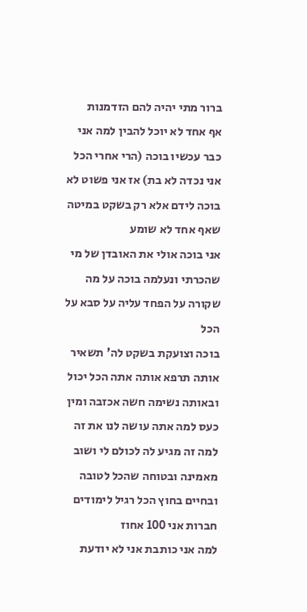ברור מתי יהיה להם הזדמנות
אף אחד לא יוכל להבין למה אני כבר עכשיו בוכה (הרי אחרי הכל אני נכדה לא בת) אז אני פשוט לא בוכה לידם אלא רק בשקט במיטה שאף אחד לא שומע
אני בוכה אולי את האובדן של מי שהכרתי ונעלמה בוכה על מה שקורה על הפחד עליה על סבא על הכל
בוכה וצועקת בשקט לה' תשאיר אותה תרפא אותה אתה הכל יכול ובאותה נשימה חשה אכזבה ומין כעס למה אתה עושה לנו את זה למה זה מגיע לה לכולם לי ושוב מאמינה ובטוחה שהכל לטובה
ובחיים בחוץ הכל רגיל לימודים חברות אני 100 אחוז
למה אני כותבת אני לא יודעת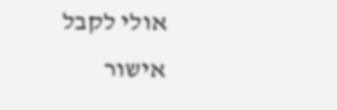אולי לקבל אישור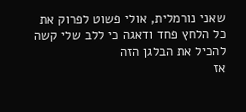שאני נורמלית, אולי פשוט לפרוק את כל הלחץ פחד ודאגה כי ללב שלי קשה להכיל את הבלגן הזה
אז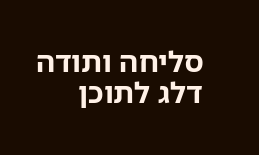סליחה ותודה
דלג לתוכן